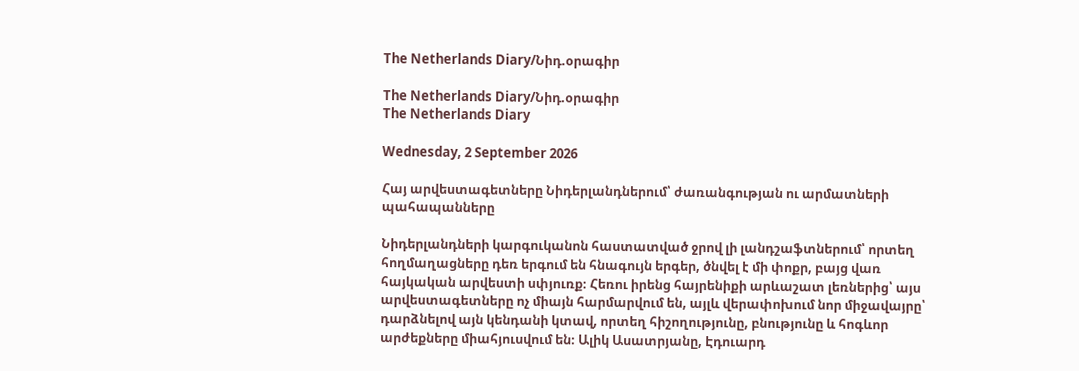The Netherlands Diary/Նիդ.օրագիր

The Netherlands Diary/Նիդ.օրագիր
The Netherlands Diary

Wednesday, 2 September 2026

Հայ արվեստագետները Նիդերլանդներում՝ ժառանգության ու արմատների պահապանները

Նիդերլանդների կարգուկանոն հաստատված ջրով լի լանդշաֆտներում՝ որտեղ հողմաղացները դեռ երգում են հնագույն երգեր, ծնվել է մի փոքր, բայց վառ հայկական արվեստի սփյուռք։ Հեռու իրենց հայրենիքի արևաշատ լեռներից՝ այս արվեստագետները ոչ միայն հարմարվում են, այլև վերափոխում նոր միջավայրը՝ դարձնելով այն կենդանի կտավ, որտեղ հիշողությունը, բնությունը և հոգևոր  արժեքները միահյուսվում են։ Ալիկ Ասատրյանը, Էդուարդ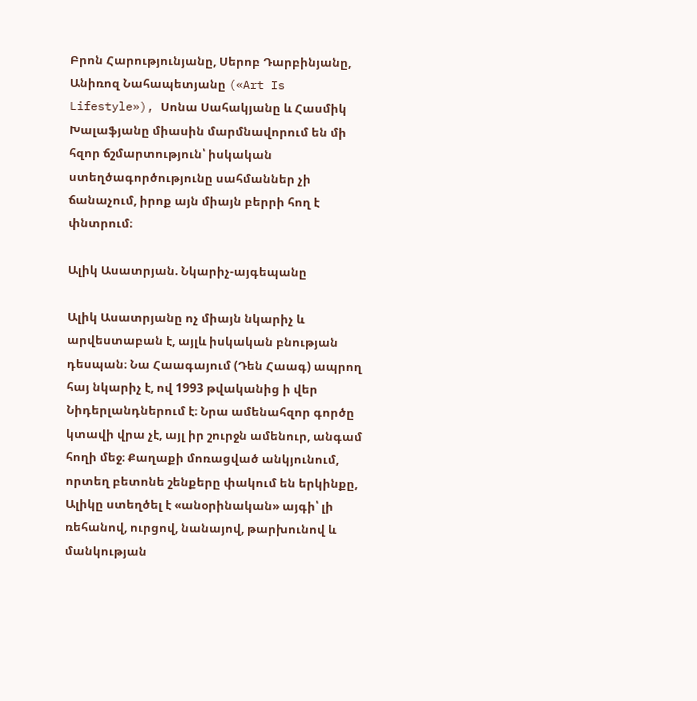Բրոն Հարությունյանը, Սերոբ Դարբինյանը, Անիռոզ Նահապետյանը («Art Is Lifestyle»), Սոնա Սահակյանը և Հասմիկ Խալաֆյանը միասին մարմնավորում են մի հզոր ճշմարտություն՝ իսկական ստեղծագործությունը սահմաններ չի ճանաչում, իրոք այն միայն բերրի հող է փնտրում։

Ալիկ Ասատրյան. Նկարիչ-այգեպանը

Ալիկ Ասատրյանը ոչ միայն նկարիչ և արվեստաբան է, այլև իսկական բնության դեսպան։ Նա Հաագայում (Դեն Հաագ) ապրող հայ նկարիչ է, ով 1993 թվականից ի վեր Նիդերլանդներում է։ Նրա ամենահզոր գործը կտավի վրա չէ, այլ իր շուրջն ամենուր, անգամ հողի մեջ։ Քաղաքի մոռացված անկյունում, որտեղ բետոնե շենքերը փակում են երկինքը, Ալիկը ստեղծել է «անօրինական» այգի՝ լի ռեհանով, ուրցով, նանայով, թարխունով և մանկության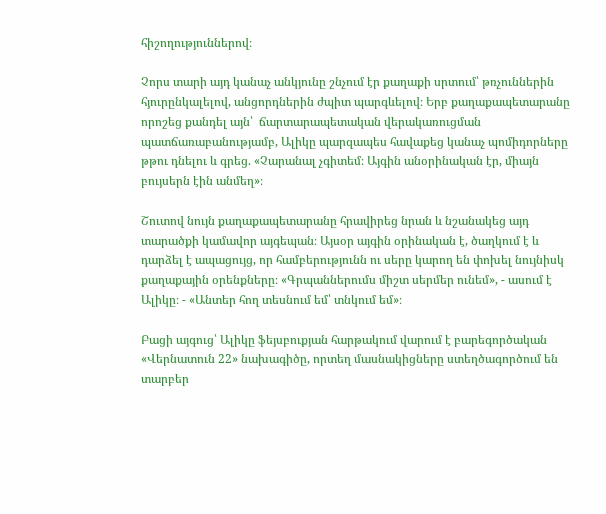հիշողություններով։

Չորս տարի այդ կանաչ անկյունը շնչում էր քաղաքի սրտում՝ թռչուններին հյուրընկալելով, անցորդներին ժպիտ պարգևելով։ Երբ քաղաքապետարանը որոշեց քանդել այն՝  ճարտարապետական վերակառուցման պատճառաբանությամբ, Ալիկը պարզապես հավաքեց կանաչ պոմիդորները թթու դնելու և գրեց. «Չարանալ չգիտեմ։ Այգին անօրինական էր, միայն բույսերն էին անմեղ»։

Շուտով նույն քաղաքապետարանը հրավիրեց նրան և նշանակեց այդ տարածքի կամավոր այգեպան։ Այսօր այգին օրինական է, ծաղկում է և դարձել է ապացույց, որ համբերությունն ու սերը կարող են փոխել նույնիսկ քաղաքային օրենքները։ «Գրպաններումս միշտ սերմեր ունեմ», - ասում է Ալիկը։ - «Անտեր հող տեսնում եմ՝ տնկում եմ»։

Բացի այգուց՝ Ալիկը ֆեյսբուքյան հարթակում վարում է բարեգործական «Վերնատուն 22» նախագիծը, որտեղ մասնակիցները ստեղծագործում են տարբեր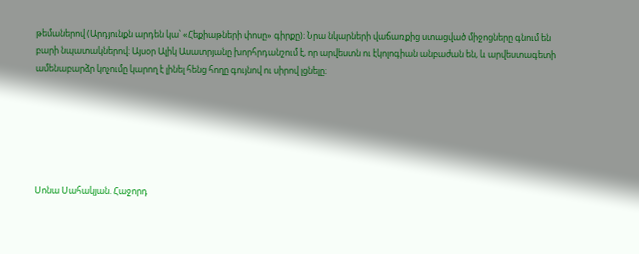թեմաներով (Արդյունքն արդեն կա՝ «Հեքիաթների փոսը» գիրքը)։ Նրա նկարների վաճառքից ստացված միջոցները գնում են բարի նպատակներով։ Այսօր Ալիկ Ասատրյանը խորհրդանշում է, որ արվեստն ու էկոլոգիան անբաժան են, և արվեստագետի ամենաբարձր կոչումը կարող է լինել հենց հողը գույնով ու սիրով լցնելը։






Սոնա Սահակյան. Հաջորդ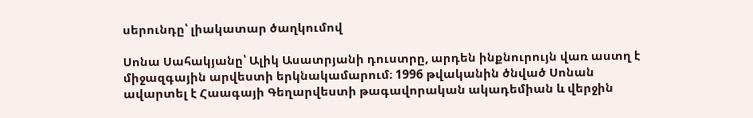սերունդը՝ լիակատար ծաղկումով

Սոնա Սահակյանը՝ Ալիկ Ասատրյանի դուստրը, արդեն ինքնուրույն վառ աստղ է միջազգային արվեստի երկնակամարում։ 1996 թվականին ծնված Սոնան ավարտել է Հաագայի Գեղարվեստի թագավորական ակադեմիան և վերջին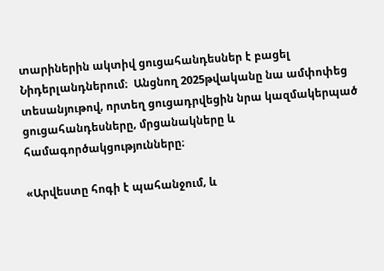տարիներին ակտիվ ցուցահանդեսներ է բացել Նիդերլանդներում։  Անցնող 2025թվականը նա ամփոփեց  տեսանյութով, որտեղ ցուցադրվեցին նրա կազմակերպած ցուցահանդեսները, մրցանակները և համագործակցությունները։

«Արվեստը հոգի է պահանջում, և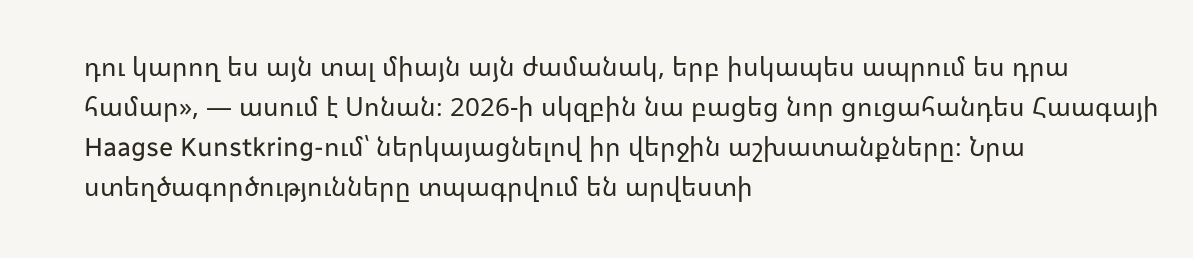դու կարող ես այն տալ միայն այն ժամանակ, երբ իսկապես ապրում ես դրա համար», — ասում է Սոնան։ 2026-ի սկզբին նա բացեց նոր ցուցահանդես Հաագայի Haagse Kunstkring-ում՝ ներկայացնելով իր վերջին աշխատանքները։ Նրա ստեղծագործությունները տպագրվում են արվեստի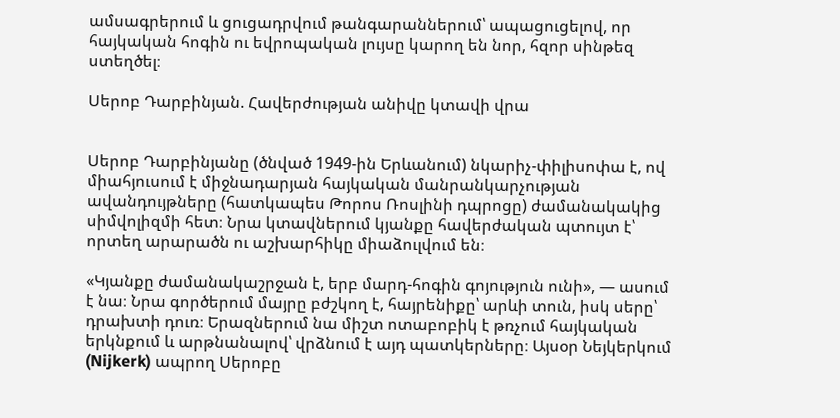ամսագրերում և ցուցադրվում թանգարաններում՝ ապացուցելով, որ հայկական հոգին ու եվրոպական լույսը կարող են նոր, հզոր սինթեզ ստեղծել։

Սերոբ Դարբինյան. Հավերժության անիվը կտավի վրա


Սերոբ Դարբինյանը (ծնված 1949-ին Երևանում) նկարիչ-փիլիսոփա է, ով միահյուսում է միջնադարյան հայկական մանրանկարչության ավանդույթները (հատկապես Թորոս Ռոսլինի դպրոցը) ժամանակակից սիմվոլիզմի հետ։ Նրա կտավներում կյանքը հավերժական պտույտ է՝ որտեղ արարածն ու աշխարհիկը միաձուլվում են։

«Կյանքը ժամանակաշրջան է, երբ մարդ-հոգին գոյություն ունի», — ասում է նա։ Նրա գործերում մայրը բժշկող է, հայրենիքը՝ արևի տուն, իսկ սերը՝ դրախտի դուռ։ Երազներում նա միշտ ոտաբոբիկ է թռչում հայկական երկնքում և արթնանալով՝ վրձնում է այդ պատկերները։ Այսօր Նեյկերկում (Nijkerk) ապրող Սերոբը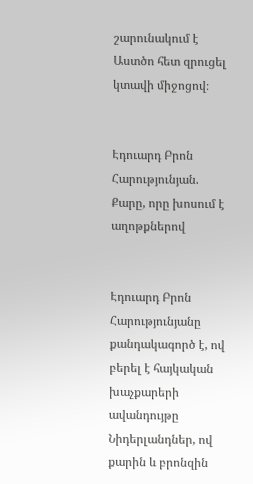շարունակում է Աստծո հետ զրուցել կտավի միջոցով։


Էդուարդ Բրոն Հարությունյան. Քարը, որը խոսում է աղոթքներով


Էդուարդ Բրոն Հարությունյանը  քանդակագործ է, ով բերել է հայկական խաչքարերի ավանդույթը Նիդերլանդներ, ով քարին և բրոնզին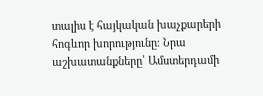տալիս է հայկական խաչքարերի հոգևոր խորությունը։ Նրա աշխատանքները՝ Ամստերդամի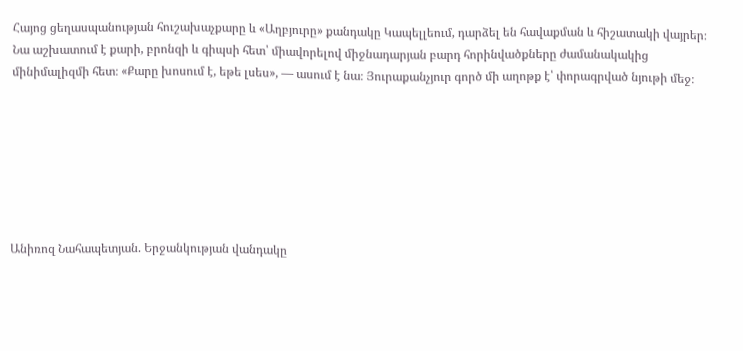Հայոց ցեղասպանության հուշախաչքարը և «Աղբյուրը» քանդակը Կապելլեում, դարձել են հավաքման և հիշատակի վայրեր։ Նա աշխատում է քարի, բրոնզի և գիպսի հետ՝ միավորելով միջնադարյան բարդ հորինվածքները ժամանակակից մինիմալիզմի հետ։ «Քարը խոսում է, եթե լսես», — ասում է նա։ Յուրաքանչյուր գործ մի աղոթք է՝ փորագրված նյութի մեջ։







Անիռոզ Նահապետյան. Երջանկության վանդակը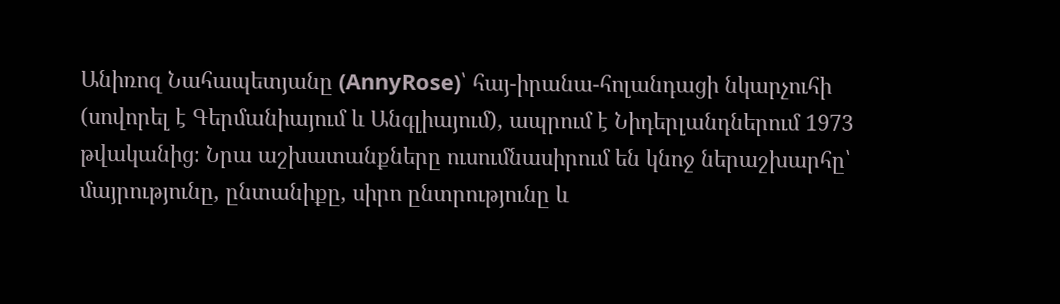Անիռոզ Նահապետյանը (AnnyRose)՝ հայ-իրանա-հոլանդացի նկարչուհի (սովորել է Գերմանիայում և Անգլիայում), ապրում է Նիդերլանդներում 1973 թվականից։ Նրա աշխատանքները ուսումնասիրում են կնոջ ներաշխարհը՝ մայրությունը, ընտանիքը, սիրո ընտրությունը և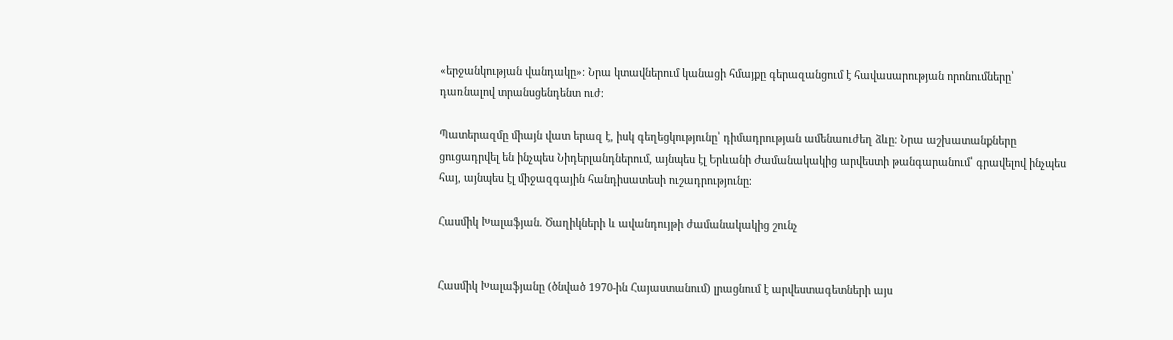«երջանկության վանդակը»։ Նրա կտավներում կանացի հմայքը գերազանցում է հավասարության որոնումները՝ դառնալով տրանսցենդենտ ուժ։

Պատերազմը միայն վատ երազ է, իսկ գեղեցկությունը՝ դիմադրության ամենաուժեղ ձևը։ Նրա աշխատանքները ցուցադրվել են ինչպես Նիդերլանդներում, այնպես էլ Երևանի Ժամանակակից արվեստի թանգարանում՝ գրավելով ինչպես հայ, այնպես էլ միջազգային հանդիսատեսի ուշադրությունը։

Հասմիկ Խալաֆյան. Ծաղիկների և ավանդույթի ժամանակակից շունչ


Հասմիկ Խալաֆյանը (ծնված 1970-ին Հայաստանում) լրացնում է արվեստագետների այս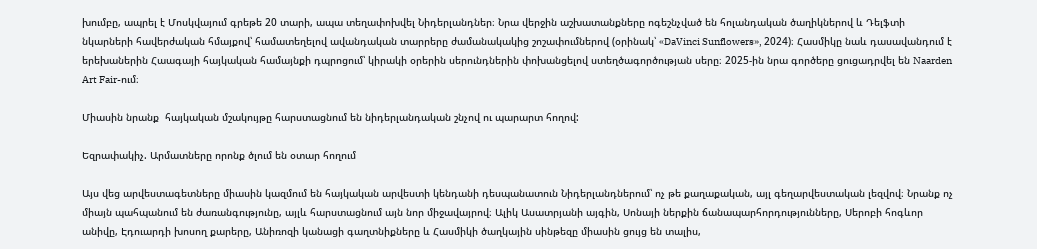խումբը, ապրել է Մոսկվայում գրեթե 20 տարի, ապա տեղափոխվել Նիդերլանդներ։ Նրա վերջին աշխատանքները ոգեշնչված են հոլանդական ծաղիկներով և Դելֆտի նկարների հավերժական հմայքով՝ համատեղելով ավանդական տարրերը ժամանակակից շոշափումներով (օրինակ՝ «DaVinci Sunflowers», 2024)։ Հասմիկը նաև դասավանդում է երեխաներին Հաագայի հայկական համայնքի դպրոցում՝ կիրակի օրերին սերունդներին փոխանցելով ստեղծագործության սերը։ 2025-ին նրա գործերը ցուցադրվել են Naarden Art Fair-ում։

Միասին նրանք  հայկական մշակույթը հարստացնում են նիդերլանդական շնչով ու պարարտ հողով:

Եզրափակիչ. Արմատները որոնք ծլում են օտար հողում

Այս վեց արվեստագետները միասին կազմում են հայկական արվեստի կենդանի դեսպանատուն Նիդերլանդներում՝ ոչ թե քաղաքական, այլ գեղարվեստական լեզվով։ Նրանք ոչ միայն պահպանում են ժառանգությունը, այլև հարստացնում այն նոր միջավայրով։ Ալիկ Ասատրյանի այգին, Սոնայի ներքին ճանապարհորդությունները, Սերոբի հոգևոր անիվը, Էդուարդի խոսող քարերը, Անիռոզի կանացի գաղտնիքները և Հասմիկի ծաղկային սինթեզը միասին ցույց են տալիս,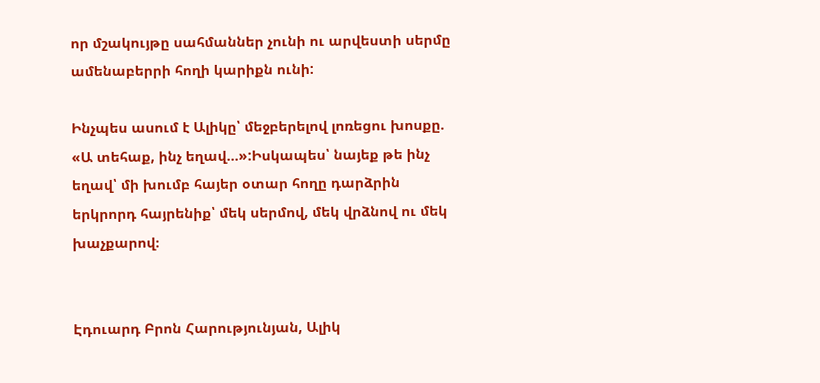որ մշակույթը սահմաններ չունի ու արվեստի սերմը ամենաբերրի հողի կարիքն ունի:

Ինչպես ասում է Ալիկը՝ մեջբերելով լոռեցու խոսքը. «Ա տեհաք, ինչ եղավ…»:Իսկապես՝ նայեք թե ինչ եղավ՝ մի խումբ հայեր օտար հողը դարձրին երկրորդ հայրենիք՝ մեկ սերմով, մեկ վրձնով ու մեկ խաչքարով։


Էդուարդ Բրոն Հարությունյան, Ալիկ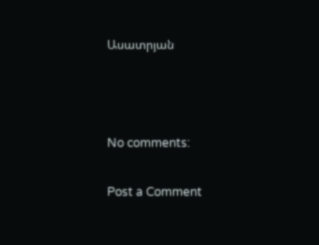Ասատրյան



No comments:

Post a Comment